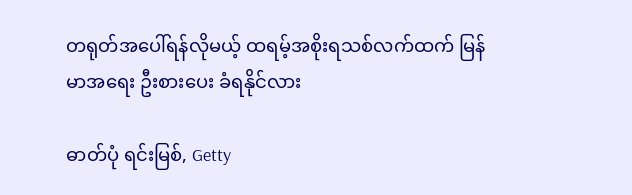တရုတ်အပေါ်ရန်လိုမယ့် ထရမ့်အစိုးရသစ်လက်ထက် မြန်မာအရေး ဦးစားပေး ခံရနိုင်လား

ဓာတ်ပုံ ရင်းမြစ်, Getty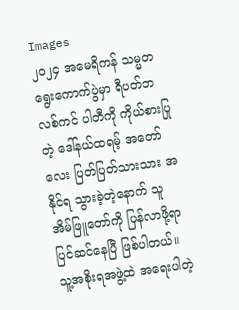Images
၂၀၂၄ အမေရိကန် သမ္မတ ရွေးကောက်ပွဲမှာ ရီပတ်ဘလစ်ကင် ပါတီကို ကိုယ်စားပြုတဲ့ ဒေါ်နယ်ထရမ့် အတော်လေး ပြတ်ပြတ်သားသား အနိုင်ရ သွားခဲ့တဲ့နောက် သူ အိမ်ဖြူတော်ကို ပြန်လာဖို့ရာ ပြင်ဆင်နေပြီ ဖြစ်ပါတယ်။ သူ့အစိုးရအဖွဲ့ထဲ အရေးပါတဲ့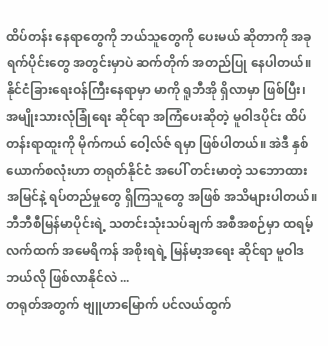ထိပ်တန်း နေရာတွေကို ဘယ်သူတွေကို ပေးမယ် ဆိုတာကို အခု ရက်ပိုင်းတွေ အတွင်းမှာပဲ ဆက်တိုက် အတည်ပြု နေပါတယ်။
နိုင်ငံခြားရေးဝန်ကြီးနေရာမှာ မာကို ရူဘီအို ရှိလာမှာ ဖြစ်ပြီး၊ အမျိုးသားလုံခြုံရေး ဆိုင်ရာ အကြံပေးဆိုတဲ့ မူဝါဒပိုင်း ထိပ်တန်းရာထူးကို မိုက်ကယ် ဝေါ့လ်ဇ် ရမှာ ဖြစ်ပါတယ်။ အဲဒီ နှစ်ယောက်စလုံးဟာ တရုတ်နိုင်ငံ အပေါ် တင်းမာတဲ့ သဘောထား အမြင်နဲ့ ရပ်တည်မှုတွေ ရှိကြသူတွေ အဖြစ် အသိများပါတယ်။
ဘီဘီစီမြန်မာပိုင်းရဲ့ သတင်းသုံးသပ်ချက် အစီအစဉ်မှာ ထရမ့်လက်ထက် အမေရိကန် အစိုးရရဲ့ မြန်မာ့အရေး ဆိုင်ရာ မူဝါဒ ဘယ်လို ဖြစ်လာနိုင်လဲ ...
တရုတ်အတွက် ဗျူဟာမြောက် ပင်လယ်ထွက်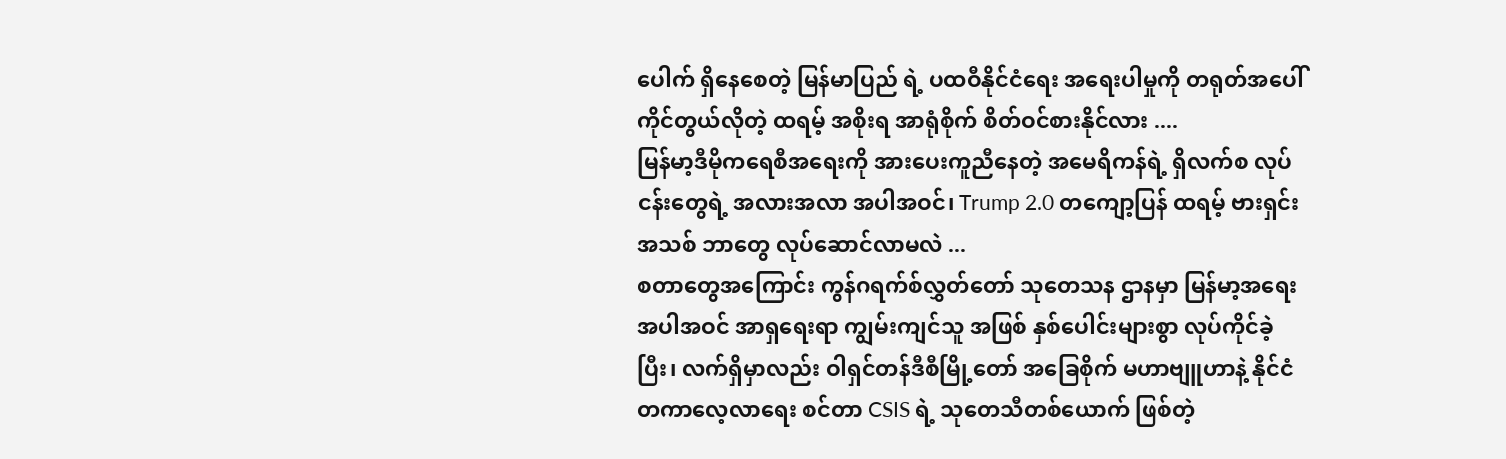ပေါက် ရှိနေစေတဲ့ မြန်မာပြည် ရဲ့ ပထဝီနိုင်ငံရေး အရေးပါမှုကို တရုတ်အပေါ် ကိုင်တွယ်လိုတဲ့ ထရမ့် အစိုးရ အာရုံစိုက် စိတ်ဝင်စားနိုင်လား ....
မြန်မာ့ဒီမိုကရေစီအရေးကို အားပေးကူညီနေတဲ့ အမေရိကန်ရဲ့ ရှိလက်စ လုပ်ငန်းတွေရဲ့ အလားအလာ အပါအဝင်၊ Trump 2.0 တကျော့ပြန် ထရမ့် ဗားရှင်းအသစ် ဘာတွေ လုပ်ဆောင်လာမလဲ ...
စတာတွေအကြောင်း ကွန်ဂရက်စ်လွှတ်တော် သုတေသန ဌာနမှာ မြန်မာ့အရေး အပါအဝင် အာရှရေးရာ ကျွမ်းကျင်သူ အဖြစ် နှစ်ပေါင်းများစွာ လုပ်ကိုင်ခဲ့ပြီး၊ လက်ရှိမှာလည်း ဝါရှင်တန်ဒီစီမြို့တော် အခြေစိုက် မဟာဗျူဟာနဲ့ နိုင်ငံတကာလေ့လာရေး စင်တာ CSIS ရဲ့ သုတေသီတစ်ယောက် ဖြစ်တဲ့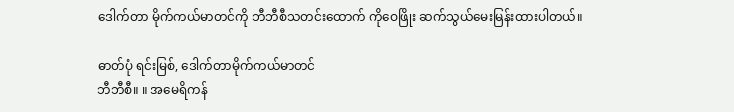ဒေါက်တာ မိုက်ကယ်မာတင်ကို ဘီဘီစီသတင်းထောက် ကိုဝေဖြိုး ဆက်သွယ်မေးမြန်းထားပါတယ်။

ဓာတ်ပုံ ရင်းမြစ်, ဒေါက်တာမိုက်ကယ်မာတင်
ဘီဘီစီ။ ။ အမေရိကန်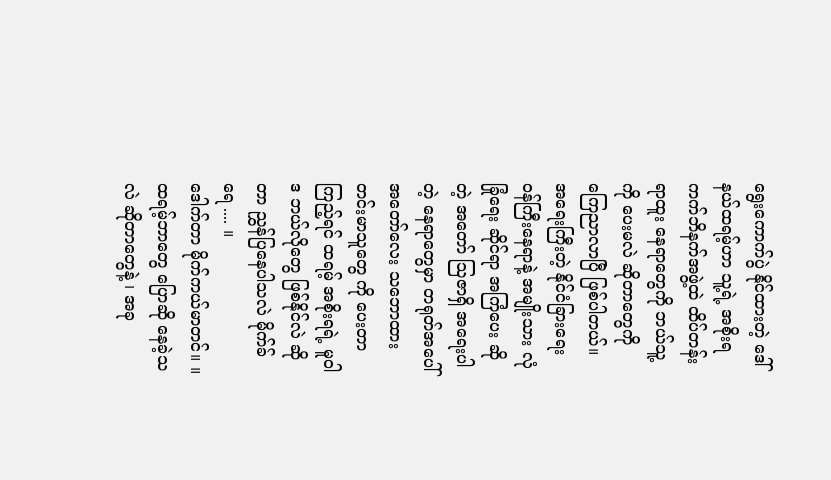ရွေးကောက်ပွဲ နိုင်ထားတဲ့ ဒေါ်နယ်ထရမ့်ဟာ သူ့ရဲ့ အစိုးရ ကက်ဘိနက်အဖွဲ့ထဲ ထိပ်တန်းရာထူး နေရာတွေကို ဘယ်သူ့ကို ပေးမလဲ ဆိုတာတွေကို ကြေညာလာပြီ ဖြစ်ပါတယ်။ အရေးကြီးတဲ့ နိုင်ငံခြားရေး ဝန်ကြီးနေရာနဲ့ အမျိုးသား လုံခြုံရေး ဆိုင်ရာ အကြံပေး ဆိုတဲ့ အတော် သြဇာရှိ အရေးပါတဲ့ နေရာတွေမှာ တရုတ်အပေါ် အတော်လေး သဘောထား တင်းမာသူတွေ ကို ပေးတာကြည့်ရင် ထရမ့် အစိုးရရဲ့ မူဝါဒ ဘယ်လိုတွေ ဖြစ်နိုင်လဲ ဆိုတာ ညွှန်ပြနေပါသလဲ မိုက်ခ်ရေ .... ။
ဒေါက်တာ မိုက်ကယ်မာတင်။ ။ ထရမ့်ဘာတွေ ပြောဆို နေခဲ့သလဲ ဆိုတာတွေနဲ့ ၊ အခု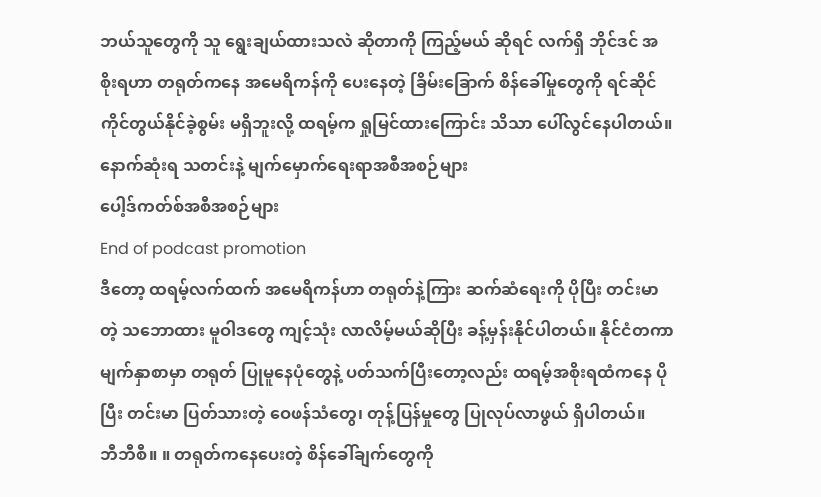ဘယ်သူတွေကို သူ ရွေးချယ်ထားသလဲ ဆိုတာကို ကြည့်မယ် ဆိုရင် လက်ရှိ ဘိုင်ဒင် အစိုးရဟာ တရုတ်ကနေ အမေရိကန်ကို ပေးနေတဲ့ ခြိမ်းခြောက် စိန်ခေါ်မှုတွေကို ရင်ဆိုင် ကိုင်တွယ်နိုင်ခဲ့စွမ်း မရှိဘူးလို့ ထရမ့်က ရှုမြင်ထားကြောင်း သိသာ ပေါ်လွင်နေပါတယ်။
နောက်ဆုံးရ သတင်းနဲ့ မျက်မှောက်ရေးရာအစီအစဉ်များ
ပေါ့ဒ်ကတ်စ်အစီအစဉ်များ
End of podcast promotion
ဒီတော့ ထရမ့်လက်ထက် အမေရိကန်ဟာ တရုတ်နဲ့ကြား ဆက်ဆံရေးကို ပိုပြီး တင်းမာတဲ့ သဘောထား မူဝါဒတွေ ကျင့်သုံး လာလိမ့်မယ်ဆိုပြီး ခန့်မှန်းနိုင်ပါတယ်။ နိုင်ငံတကာ မျက်နှာစာမှာ တရုတ် ပြုမူနေပုံတွေနဲ့ ပတ်သက်ပြီးတော့လည်း ထရမ့်အစိုးရထံကနေ ပိုပြီး တင်းမာ ပြတ်သားတဲ့ ဝေဖန်သံတွေ၊ တုန့်ပြန်မှုတွေ ပြုလုပ်လာဖွယ် ရှိပါတယ်။
ဘီဘီစီ။ ။ တရုတ်ကနေပေးတဲ့ စိန်ခေါ်ချက်တွေကို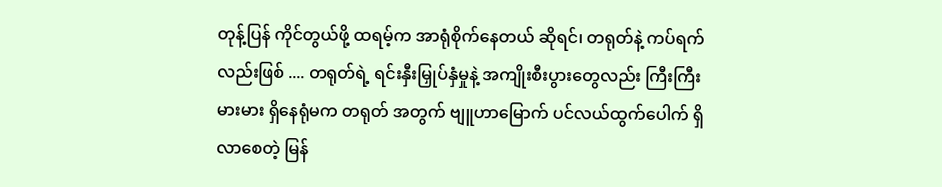တုန့်ပြန် ကိုင်တွယ်ဖို့ ထရမ့်က အာရုံစိုက်နေတယ် ဆိုရင်၊ တရုတ်နဲ့ ကပ်ရက်လည်းဖြစ် .... တရုတ်ရဲ့ ရင်းနှီးမြှုပ်နှံမှုနဲ့ အကျိုးစီးပွားတွေလည်း ကြီးကြီးမားမား ရှိနေရုံမက တရုတ် အတွက် ဗျူဟာမြောက် ပင်လယ်ထွက်ပေါက် ရှိလာစေတဲ့ မြန်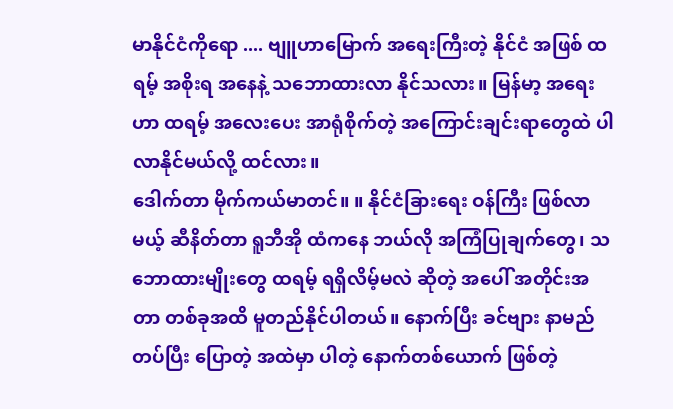မာနိုင်ငံကိုရော .... ဗျူဟာမြောက် အရေးကြီးတဲ့ နိုင်ငံ အဖြစ် ထရမ့် အစိုးရ အနေနဲ့ သဘောထားလာ နိုင်သလား။ မြန်မာ့ အရေးဟာ ထရမ့် အလေးပေး အာရုံစိုက်တဲ့ အကြောင်းချင်းရာတွေထဲ ပါလာနိုင်မယ်လို့ ထင်လား။
ဒေါက်တာ မိုက်ကယ်မာတင်။ ။ နိုင်ငံခြားရေး ဝန်ကြီး ဖြစ်လာမယ့် ဆီနိတ်တာ ရူဘီအို ထံကနေ ဘယ်လို အကြံပြုချက်တွေ၊ သဘောထားမျိုးတွေ ထရမ့် ရရှိလိမ့်မလဲ ဆိုတဲ့ အပေါ် အတိုင်းအတာ တစ်ခုအထိ မူတည်နိုင်ပါတယ်။ နောက်ပြီး ခင်ဗျား နာမည်တပ်ပြီး ပြောတဲ့ အထဲမှာ ပါတဲ့ နောက်တစ်ယောက် ဖြစ်တဲ့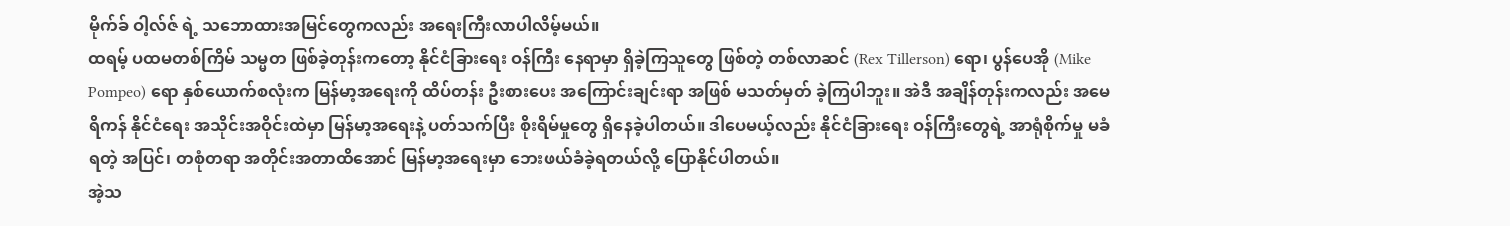မိုက်ခ် ဝါ့လ်ဇ် ရဲ့ သဘောထားအမြင်တွေကလည်း အရေးကြီးလာပါလိမ့်မယ်။
ထရမ့် ပထမတစ်ကြိမ် သမ္မတ ဖြစ်ခဲ့တုန်းကတော့ နိုင်ငံခြားရေး ဝန်ကြီး နေရာမှာ ရှိခဲ့ကြသူတွေ ဖြစ်တဲ့ တစ်လာဆင် (Rex Tillerson) ရော၊ ပွန်ပေအို (Mike Pompeo) ရော နှစ်ယောက်စလုံးက မြန်မာ့အရေးကို ထိပ်တန်း ဦးစားပေး အကြောင်းချင်းရာ အဖြစ် မသတ်မှတ် ခဲ့ကြပါဘူး။ အဲဒီ အချိန်တုန်းကလည်း အမေရိကန် နိုင်ငံရေး အသိုင်းအဝိုင်းထဲမှာ မြန်မာ့အရေးနဲ့ ပတ်သက်ပြီး စိုးရိမ်မှုတွေ ရှိနေခဲ့ပါတယ်။ ဒါပေမယ့်လည်း နိုင်ငံခြားရေး ဝန်ကြီးတွေရဲ့ အာရုံစိုက်မှု မခံရတဲ့ အပြင်၊ တစုံတရာ အတိုင်းအတာထိအောင် မြန်မာ့အရေးမှာ ဘေးဖယ်ခံခဲ့ရတယ်လို့ ပြောနိုင်ပါတယ်။
အဲ့သ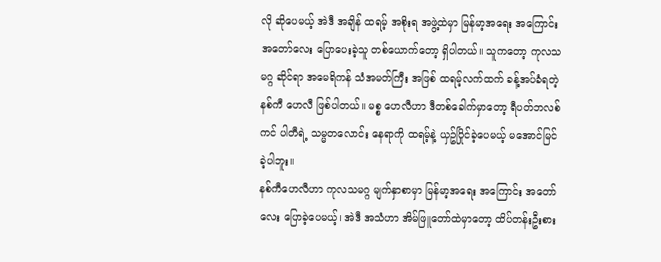လို ဆိုပေမယ့် အဲဒီ အချိန် ထရမ့် အစိုးရ အဖွဲ့ထဲမှာ မြန်မာ့အရေး အကြောင်း အတော်လေး ပြောပေးခဲ့သူ တစ်ယောက်တော့ ရှိပါတယ်။ သူကတော့ ကုလသမဂ္ဂ ဆိုင်ရာ အမေရိကန် သံအမတ်ကြီး အဖြစ် ထရမ့်လက်ထက် ခန့်အပ်ခံရတဲ့ နစ်ကီ ဟေလီ ဖြစ်ပါတယ်။ မစ္စ ဟေလီဟာ ဒီတစ်ခေါက်မှာတော့ ရီပတ်ဘလစ်ကင် ပါတီရဲ့ သမ္မတလောင်း နေရာကို ထရမ့်နဲ့ ယှဥ်ပြိုင်ခဲ့ပေမယ့် မအောင်မြင်ခဲ့ပါဘူး။
နစ်ကီဟေလီဟာ ကုလသမဂ္ဂ မျက်နှာစာမှာ မြန်မာ့အရေး အကြောင်း အတော်လေး ပြောခဲ့ပေမယ့်၊ အဲဒီ အသံဟာ အိမ်ဖြူတော်ထဲမှာတော့ ထိပ်တန်းဦးစား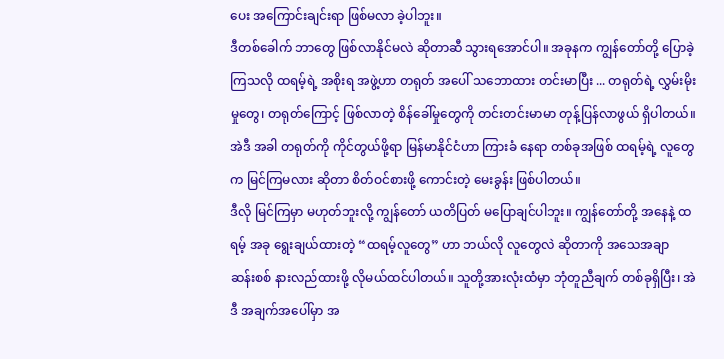ပေး အကြောင်းချင်းရာ ဖြစ်မလာ ခဲ့ပါဘူး။
ဒီတစ်ခေါက် ဘာတွေ ဖြစ်လာနိုင်မလဲ ဆိုတာဆီ သွားရအောင်ပါ။ အခုနက ကျွန်တော်တို့ ပြောခဲ့ကြသလို ထရမ့်ရဲ့ အစိုးရ အဖွဲ့ဟာ တရုတ် အပေါ် သဘောထား တင်းမာပြီး ... တရုတ်ရဲ့ လွှမ်းမိုးမှုတွေ၊ တရုတ်ကြောင့် ဖြစ်လာတဲ့ စိန်ခေါ်မှုတွေကို တင်းတင်းမာမာ တုန့်ပြန်လာဖွယ် ရှိပါတယ်။ အဲဒီ အခါ တရုတ်ကို ကိုင်တွယ်ဖို့ရာ မြန်မာနိုင်ငံဟာ ကြားခံ နေရာ တစ်ခုအဖြစ် ထရမ့်ရဲ့ လူတွေက မြင်ကြမလား ဆိုတာ စိတ်ဝင်စားဖို့ ကောင်းတဲ့ မေးခွန်း ဖြစ်ပါတယ်။
ဒီလို မြင်ကြမှာ မဟုတ်ဘူးလို့ ကျွန်တော် ယတိပြတ် မပြောချင်ပါဘူး။ ကျွန်တော်တို့ အနေနဲ့ ထရမ့် အခု ရွေးချယ်ထားတဲ့ “ထရမ့်လူတွေ” ဟာ ဘယ်လို လူတွေလဲ ဆိုတာကို အသေအချာ ဆန်းစစ် နားလည်ထားဖို့ လိုမယ်ထင်ပါတယ်။ သူတို့အားလုံးထံမှာ ဘုံတူညီချက် တစ်ခုရှိပြီး၊ အဲဒီ အချက်အပေါ်မှာ အ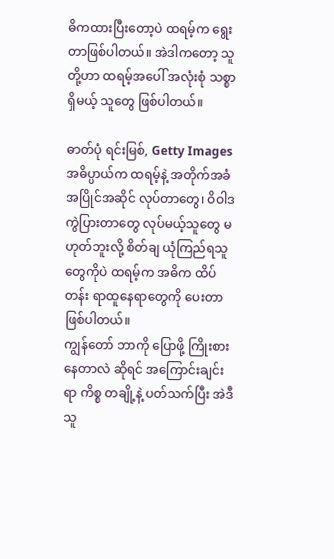ဓိကထားပြီးတော့ပဲ ထရမ့်က ရွေးတာဖြစ်ပါတယ်။ အဲဒါကတော့ သူတို့ဟာ ထရမ့်အပေါ် အလုံးစုံ သစ္စာရှိမယ့် သူတွေ ဖြစ်ပါတယ်။

ဓာတ်ပုံ ရင်းမြစ်, Getty Images
အဓိပ္ပာယ်က ထရမ့်နဲ့ အတိုက်အခံ အပြိုင်အဆိုင် လုပ်တာတွေ၊ ဝိဝါဒ ကွဲပြားတာတွေ လုပ်မယ့်သူတွေ မဟုတ်ဘူးလို့ စိတ်ချ ယုံကြည်ရသူတွေကိုပဲ ထရမ့်က အဓိက ထိပ်တန်း ရာထူနေရာတွေကို ပေးတာ ဖြစ်ပါတယ်။
ကျွန်တော် ဘာကို ပြောဖို့ ကြိုးစားနေတာလဲ ဆိုရင် အကြောင်းချင်းရာ ကိစ္စ တချို့နဲ့ ပတ်သက်ပြီး အဲဒီသူ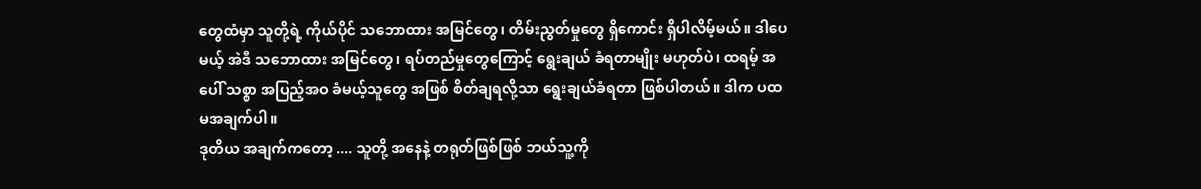တွေထံမှာ သူတို့ရဲ့ ကိုယ်ပိုင် သဘောထား အမြင်တွေ၊ တိမ်းညွတ်မှုတွေ ရှိကောင်း ရှိပါလိမ့်မယ်။ ဒါပေမယ့် အဲဒီ သဘောထား အမြင်တွေ၊ ရပ်တည်မှုတွေကြောင့် ရွေးချယ် ခံရတာမျိုး မဟုတ်ပဲ၊ ထရမ့် အပေါ် သစ္စာ အပြည့်အဝ ခံမယ့်သူတွေ အဖြစ် စိတ်ချရလို့သာ ရွေးချယ်ခံရတာ ဖြစ်ပါတယ်။ ဒါက ပထမအချက်ပါ။
ဒုတိယ အချက်ကတော့ .... သူတို့ အနေနဲ့ တရုတ်ဖြစ်ဖြစ် ဘယ်သူ့ကို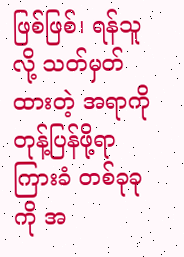ဖြစ်ဖြစ်၊ ရန်သူလို့ သတ်မှတ်ထားတဲ့ အရာကို တုန့်ပြန်ဖို့ရာ ကြားခံ တစ်ခုခုကို အ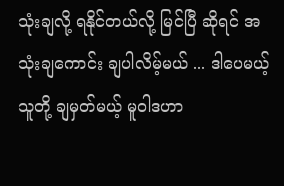သုံးချလို့ ရနိုင်တယ်လို့ မြင်ပြီ ဆိုရင် အသုံးချကောင်း ချပါလိမ့်မယ် ... ဒါပေမယ့် သူတို့ ချမှတ်မယ့် မူဝါဒဟာ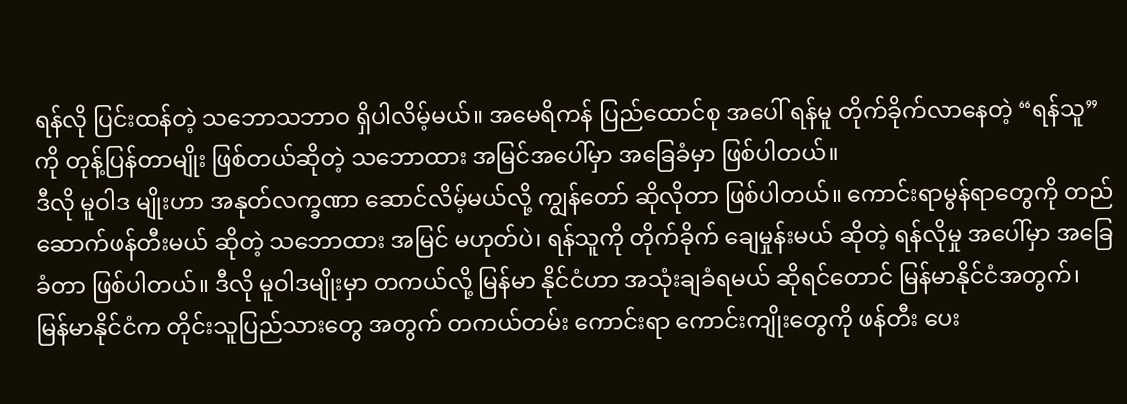ရန်လို ပြင်းထန်တဲ့ သဘောသဘာဝ ရှိပါလိမ့်မယ်။ အမေရိကန် ပြည်ထောင်စု အပေါ် ရန်မူ တိုက်ခိုက်လာနေတဲ့ “ရန်သူ” ကို တုန့်ပြန်တာမျိုး ဖြစ်တယ်ဆိုတဲ့ သဘောထား အမြင်အပေါ်မှာ အခြေခံမှာ ဖြစ်ပါတယ်။
ဒီလို မူဝါဒ မျိုးဟာ အနုတ်လက္ခဏာ ဆောင်လိမ့်မယ်လို့ ကျွန်တော် ဆိုလိုတာ ဖြစ်ပါတယ်။ ကောင်းရာမွန်ရာတွေကို တည်ဆောက်ဖန်တီးမယ် ဆိုတဲ့ သဘောထား အမြင် မဟုတ်ပဲ၊ ရန်သူကို တိုက်ခိုက် ချေမှုန်းမယ် ဆိုတဲ့ ရန်လိုမှု အပေါ်မှာ အခြေခံတာ ဖြစ်ပါတယ်။ ဒီလို မူဝါဒမျိုးမှာ တကယ်လို့ မြန်မာ နိုင်ငံဟာ အသုံးချခံရမယ် ဆိုရင်တောင် မြန်မာနိုင်ငံအတွက်၊ မြန်မာနိုင်ငံက တိုင်းသူပြည်သားတွေ အတွက် တကယ်တမ်း ကောင်းရာ ကောင်းကျိုးတွေကို ဖန်တီး ပေး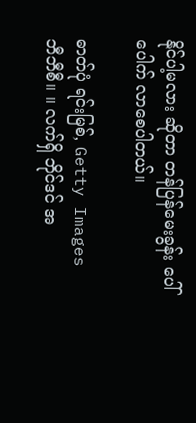နိုင်ပါ့မလား ဆိုတာ တန်ပြန်မေးခွန်း ပေါ်ပေါက် လာစေပါတယ်။

ဓာတ်ပုံ ရင်းမြစ်, Getty Images
ဘီဘီစီ။ ။ လက်ရှိ ဘိုင်ဒင် အ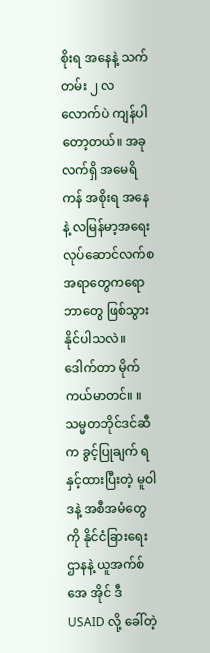စိုးရ အနေနဲ့ သက်တမ်း ၂ လ လောက်ပဲ ကျန်ပါတော့တယ်။ အခုလက်ရှိ အမေရိကန် အစိုးရ အနေနဲ့ လမြန်မာ့အရေး လုပ်ဆောင်လက်စ အရာတွေကရော ဘာတွေ ဖြစ်သွားနိုင်ပါသလဲ။
ဒေါက်တာ မိုက်ကယ်မာတင်။ ။ သမ္မတဘိုင်ဒင်ဆီက ခွင့်ပြုချက် ရနှင့်ထားပြီးတဲ့ မူဝါဒနဲ့ အစီအမံတွေကို နိုင်ငံခြားရေးဌာနနဲ့ ယူအက်စ် အေ အိုင် ဒီ USAID လို့ ခေါ်တဲ့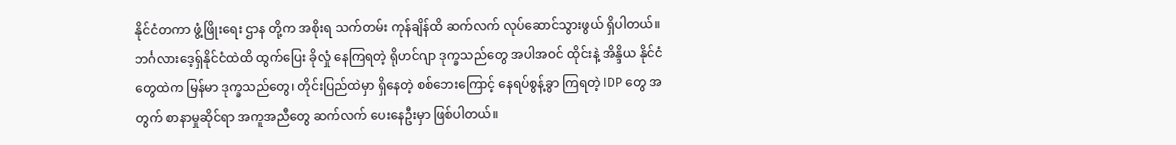နိုင်ငံတကာ ဖွံ့ဖြိုးရေး ဌာန တို့က အစိုးရ သက်တမ်း ကုန်ချိန်ထိ ဆက်လက် လုပ်ဆောင်သွားဖွယ် ရှိပါတယ်။ ဘင်္ဂလားဒေ့ရှ်နိုင်ငံထဲထိ ထွက်ပြေး ခိုလှုံ နေကြရတဲ့ ရိုဟင်ဂျာ ဒုက္ခသည်တွေ အပါအဝင် ထိုင်းနဲ့ အိန္ဒိယ နိုင်ငံတွေထဲက မြန်မာ ဒုက္ခသည်တွေ၊ တိုင်းပြည်ထဲမှာ ရှိနေတဲ့ စစ်ဘေးကြောင့် နေရပ်စွန့်ခွာ ကြရတဲ့ IDP တွေ အတွက် စာနာမှုဆိုင်ရာ အကူအညီတွေ ဆက်လက် ပေးနေဦးမှာ ဖြစ်ပါတယ်။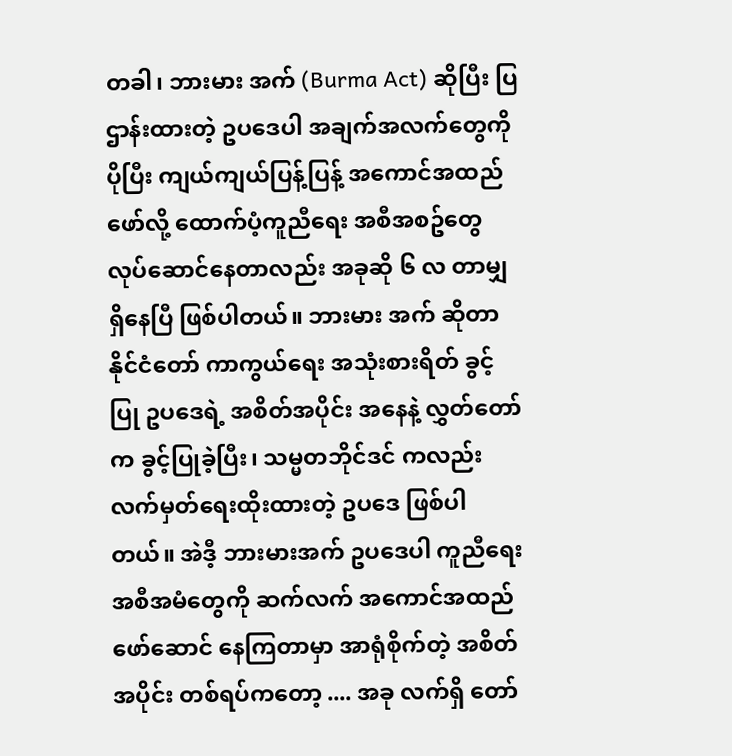တခါ၊ ဘားမား အက် (Burma Act) ဆိုပြီး ပြဌာန်းထားတဲ့ ဥပဒေပါ အချက်အလက်တွေကို ပိုပြီး ကျယ်ကျယ်ပြန့်ပြန့် အကောင်အထည်ဖော်လို့ ထောက်ပံ့ကူညီရေး အစီအစဥ်တွေ လုပ်ဆောင်နေတာလည်း အခုဆို ၆ လ တာမျှ ရှိနေပြီ ဖြစ်ပါတယ်။ ဘားမား အက် ဆိုတာ နိုင်ငံတော် ကာကွယ်ရေး အသုံးစားရိတ် ခွင့်ပြု ဥပဒေရဲ့ အစိတ်အပိုင်း အနေနဲ့ လွှတ်တော်က ခွင့်ပြုခဲ့ပြီး၊ သမ္မတဘိုင်ဒင် ကလည်း လက်မှတ်ရေးထိုးထားတဲ့ ဥပဒေ ဖြစ်ပါတယ်။ အဲဒီ့ ဘားမားအက် ဥပဒေပါ ကူညီရေး အစီအမံတွေကို ဆက်လက် အကောင်အထည် ဖော်ဆောင် နေကြတာမှာ အာရုံစိုက်တဲ့ အစိတ်အပိုင်း တစ်ရပ်ကတော့ .... အခု လက်ရှိ တော်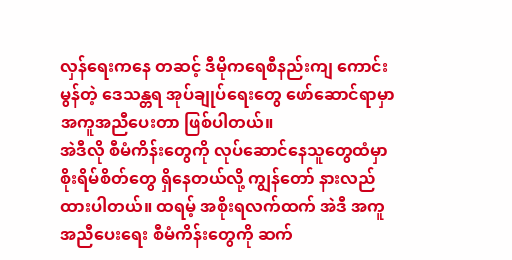လှန်ရေးကနေ တဆင့် ဒီမိုကရေစီနည်းကျ ကောင်းမွန်တဲ့ ဒေသန္တရ အုပ်ချုပ်ရေးတွေ ဖော်ဆောင်ရာမှာ အကူအညီပေးတာ ဖြစ်ပါတယ်။
အဲဒီလို စီမံကိန်းတွေကို လုပ်ဆောင်နေသူတွေထံမှာ စိုးရိမ်စိတ်တွေ ရှိနေတယ်လို့ ကျွန်တော် နားလည်ထားပါတယ်။ ထရမ့် အစိုးရလက်ထက် အဲဒီ အကူအညီပေးရေး စီမံကိန်းတွေကို ဆက်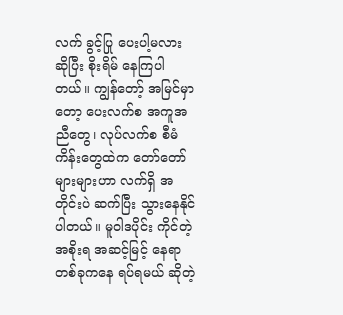လက် ခွင့်ပြု ပေးပါ့မလား ဆိုပြီး စိုးရိမ် နေကြပါတယ်။ ကျွန်တော့် အမြင်မှာတော့ ပေးလက်စ အကူအညီတွေ၊ လုပ်လက်စ စီမံကိန်းတွေထဲက တော်တော်များများဟာ လက်ရှိ အတိုင်းပဲ ဆက်ပြီး သွားနေနိုင်ပါတယ်။ မူဝါဒပိုင်း ကိုင်တဲ့ အစိုးရ အဆင့်မြင့် နေရာတစ်ခုကနေ ရပ်ရမယ် ဆိုတဲ့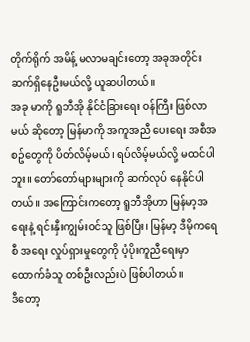တိုက်ရိုက် အမိန့် မလာမချင်းတော့ အခုအတိုင်း ဆက်ရှိနေဦးမယ်လို့ ယူဆပါတယ်။
အခု မာကို ရူဘီအို နိုင်ငံခြားရေး ဝန်ကြီး ဖြစ်လာမယ် ဆိုတော့ မြန်မာကို အကူအညီ ပေးရေး အစီအစဥ်တွေကို ပိတ်လိမ့်မယ်၊ ရပ်လိမ့်မယ်လို့ မထင်ပါဘူး။ တော်တော်များများကို ဆက်လုပ် နေနိုင်ပါတယ်။ အကြောင်းကတော့ ရူဘီအိုဟာ မြန်မာ့အရေးနဲ့ ရင်းနှီးကျွမ်းဝင်သူ ဖြစ်ပြီး၊ မြန်မာ့ ဒီမိုကရေစီ အရေး လှုပ်ရှားမှုတွေကို ပံ့ပိုးကူညီရေးမှာ ထောက်ခံသူ တစ်ဦးလည်းပဲ ဖြစ်ပါတယ်။
ဒီတော့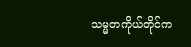သမ္မတကိုယ်တိုင်က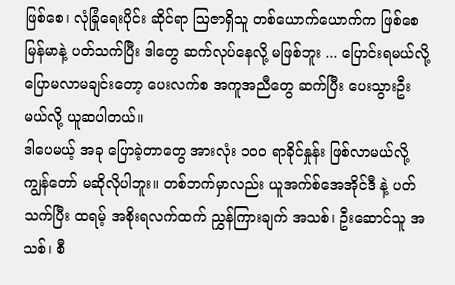ဖြစ်စေ၊ လုံခြုံရေးပိုင်း ဆိုင်ရာ ဩဇာရှိသူ တစ်ယောက်ယောက်က ဖြစ်စေ မြန်မာနဲ့ ပတ်သက်ပြီး ဒါတွေ ဆက်လုပ်နေလို့ မဖြစ်ဘူး ... ပြောင်းရမယ်လို့ ပြောမလာမချင်းတော့ ပေးလက်စ အကူအညီတွေ ဆက်ပြီး ပေးသွားဦးမယ်လို့ ယူဆပါတယ်။
ဒါပေမယ့် အခု ပြောခဲ့တာတွေ အားလုံး ၁၀၀ ရာခိုင်နှုန်း ဖြစ်လာမယ်လို့ ကျွန်တော် မဆိုလိုပါဘူး။ တစ်ဘက်မှာလည်း ယူအက်စ်အေအိုင်ဒီ နဲ့ ပတ်သက်ပြီး ထရမ့် အစိုးရလက်ထက် ညွှန်ကြားချက် အသစ်၊ ဦးဆောင်သူ အသစ်၊ စီ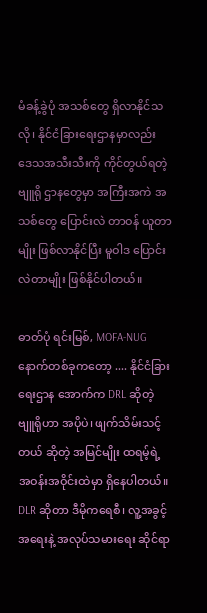မံခန့်ခွဲပုံ အသစ်တွေ ရှိလာနိုင်သလို၊ နိုင်ငံခြားရေးဌာနမှာလည်း ဒေသအသီးသီးကို ကိုင်တွယ်ရတဲ့ ဗျူရို ဌာနတွေမှာ အကြီးအကဲ အသစ်တွေ ပြောင်းလဲ တာဝန် ယူတာမျိုး ဖြစ်လာနိုင်ပြီး မူဝါဒ ပြောင်းလဲတာမျိုး ဖြစ်နိုင်ပါတယ်။

ဓာတ်ပုံ ရင်းမြစ်, MOFA-NUG
နောက်တစ်ခုကတော့ .... နိုင်ငံခြားရေးဌာန အောက်က DRL ဆိုတဲ့ ဗျူရိုဟာ အပိုပဲ၊ ဖျက်သိမ်းသင့်တယ် ဆိုတဲ့ အမြင်မျိုး ထရမ့်ရဲ့ အဝန်းအဝိုင်းထဲမှာ ရှိနေပါတယ်။ DLR ဆိုတာ ဒီမိုကရေစီ၊ လူ့အခွင့်အရေးနဲ့ အလုပ်သမားရေး ဆိုင်ရာ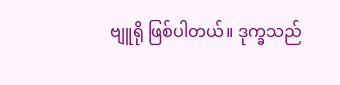ဗျူရို ဖြစ်ပါတယ်။ ဒုက္ခသည်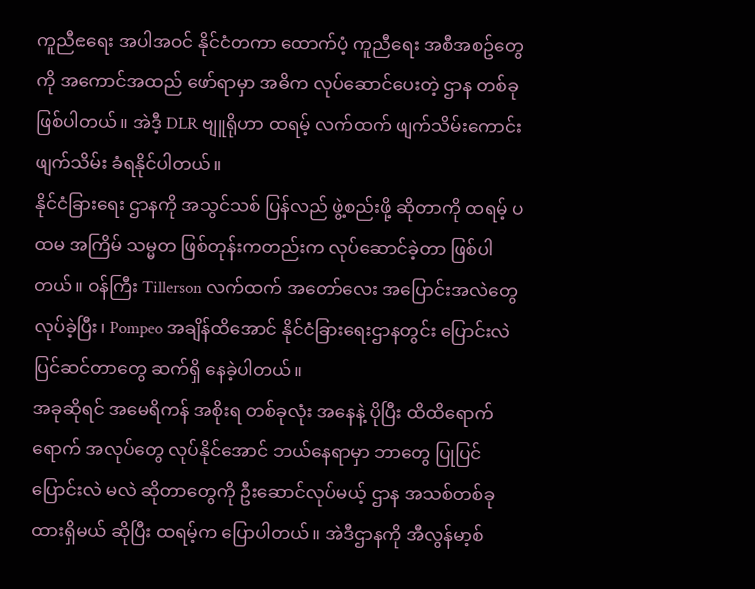ကူညီၕရေး အပါအဝင် နိုင်ငံတကာ ထောက်ပံ့ ကူညီရေး အစီအစဥ်တွေကို အကောင်အထည် ဖော်ရာမှာ အဓိက လုပ်ဆောင်ပေးတဲ့ ဌာန တစ်ခု ဖြစ်ပါတယ်။ အဲဒီ့ DLR ဗျူရိုဟာ ထရမ့် လက်ထက် ဖျက်သိမ်းကောင်း ဖျက်သိမ်း ခံရနိုင်ပါတယ်။
နိုင်ငံခြားရေး ဌာနကို အသွင်သစ် ပြန်လည် ဖွဲ့စည်းဖို့ ဆိုတာကို ထရမ့် ပထမ အကြိမ် သမ္မတ ဖြစ်တုန်းကတည်းက လုပ်ဆောင်ခဲ့တာ ဖြစ်ပါတယ်။ ဝန်ကြီး Tillerson လက်ထက် အတော်လေး အပြောင်းအလဲတွေ လုပ်ခဲ့ပြီး၊ Pompeo အချိန်ထိအောင် နိုင်ငံခြားရေးဌာနတွင်း ပြောင်းလဲ ပြင်ဆင်တာတွေ ဆက်ရှိ နေခဲ့ပါတယ်။
အခုဆိုရင် အမေရိကန် အစိုးရ တစ်ခုလုံး အနေနဲ့ ပိုပြီး ထိထိရောက်ရောက် အလုပ်တွေ လုပ်နိုင်အောင် ဘယ်နေရာမှာ ဘာတွေ ပြုပြင် ပြောင်းလဲ မလဲ ဆိုတာတွေကို ဦးဆောင်လုပ်မယ့် ဌာန အသစ်တစ်ခု ထားရှိမယ် ဆိုပြီး ထရမ့်က ပြောပါတယ်။ အဲဒီဌာနကို အီလွန်မာ့စ်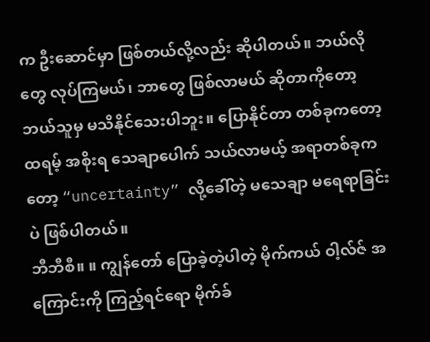က ဦးဆောင်မှာ ဖြစ်တယ်လို့လည်း ဆိုပါတယ်။ ဘယ်လိုတွေ လုပ်ကြမယ်၊ ဘာတွေ ဖြစ်လာမယ် ဆိုတာကိုတော့ ဘယ်သူမှ မသိနိုင်သေးပါဘူး။ ပြောနိုင်တာ တစ်ခုကတော့ ထရမ့် အစိုးရ သေချာပေါက် သယ်လာမယ့် အရာတစ်ခုကတော့ “uncertainty” လို့ခေါ်တဲ့ မသေချာ မရေရာခြင်း ပဲ ဖြစ်ပါတယ်။
ဘီဘီစီ။ ။ ကျွန်တော် ပြောခဲ့တဲ့ပါတဲ့ မိုက်ကယ် ဝါ့လ်ဇ် အကြောင်းကို ကြည့်ရင်ရော မိုက်ခ်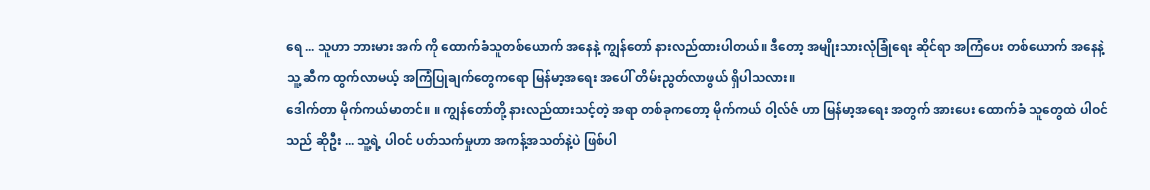ရေ ... သူဟာ ဘားမား အက် ကို ထောက်ခံသူတစ်ယောက် အနေနဲ့ ကျွန်တော် နားလည်ထားပါတယ်။ ဒီတော့ အမျိုးသားလုံခြုံရေး ဆိုင်ရာ အကြံပေး တစ်ယောက် အနေနဲ့ သူ့ ဆီက ထွက်လာမယ့် အကြံပြုချက်တွေကရော မြန်မာ့အရေး အပေါ် တိမ်းညွတ်လာဖွယ် ရှိပါသလား။
ဒေါက်တာ မိုက်ကယ်မာတင်။ ။ ကျွန်တော်တို့ နားလည်ထားသင့်တဲ့ အရာ တစ်ခုကတော့ မိုက်ကယ် ဝါ့လ်ဇ် ဟာ မြန်မာ့အရေး အတွက် အားပေး ထောက်ခံ သူတွေထဲ ပါဝင်သည် ဆိုဦး ... သူ့ရဲ့ ပါဝင် ပတ်သက်မှုဟာ အကန့်အသတ်နဲ့ပဲ ဖြစ်ပါ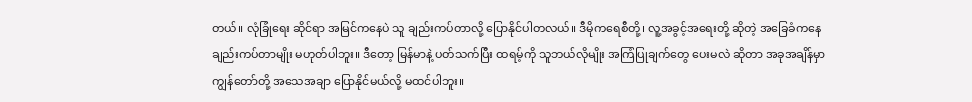တယ်။ လုံခြုံရေး ဆိုင်ရာ အမြင်ကနေပဲ သူ ချည်းကပ်တာလို့ ပြောနိုင်ပါတလယ်။ ဒီမိုကရေစီတို့၊ လူ့အခွင့်အရေးတို့ ဆိုတဲ့ အခြေခံကနေ ချည်းကပ်တာမျိုး မဟုတ်ပါဘူး။ ဒီတော့ မြန်မာနဲ့ ပတ်သက်ပြီး ထရမ့်ကို သူဘယ်လိုမျိုး အကြံပြုချက်တွေ ပေးမလဲ ဆိုတာ အခုအချိန်မှာ ကျွန်တော်တို့ အသေအချာ ပြောနိုင်မယ်လို့ မထင်ပါဘူး။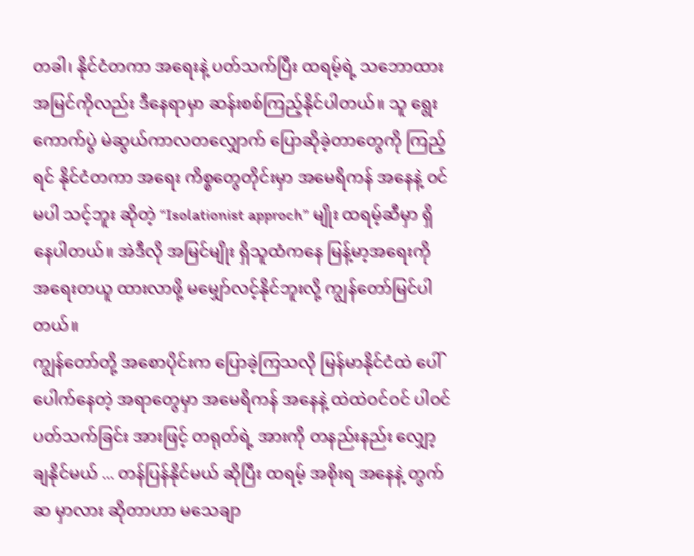တခါ၊ နိုင်ငံတကာ အရေးနဲ့ ပတ်သက်ပြီး ထရမ့်ရဲ့ သဘောထား အမြင်ကိုလည်း ဒီနေရာမှာ ဆန်းစစ်ကြည့်နိုင်ပါတယ်။ သူ ရွေးကောက်ပွဲ မဲဆွယ်ကာလတလျှောက် ပြောဆိုခဲ့တာတွေကို ကြည့်ရင် နိုင်ငံတကာ အရေး ကိစ္စတွေတိုင်းမှာ အမေရိကန် အနေနဲ့ ဝင်မပါ သင့်ဘူး ဆိုတဲ့ “Isolationist approch” မျိုး ထရမ့်ဆီမှာ ရှိနေပါတယ်။ အဲဒီလို အမြင်မျိုး ရှိသူထံကနေ မြန့်မာ့အရေးကို အရေးတယူ ထားလာဖို့ မမျှော်လင့်နိုင်ဘူးလို့ ကျွန်တော်မြင်ပါတယ်။
ကျွန်တော်တို့ အစောပိုင်းက ပြောခဲ့ကြသလို မြန်မာနိုင်ငံထဲ ပေါ်ပေါက်နေတဲ့ အရာတွေမှာ အမေရိကန် အနေနဲ့ ထဲထဲဝင်ဝင် ပါဝင် ပတ်သက်ခြင်း အားဖြင့် တရုတ်ရဲ့ အားကို တနည်းနည်း လျှော့ချနိုင်မယ် ... တန်ပြန်နိုင်မယ် ဆိုပြီး ထရမ့် အစိုးရ အနေနဲ့ တွက်ဆ မှာလား ဆိုတာဟာ မသေချာ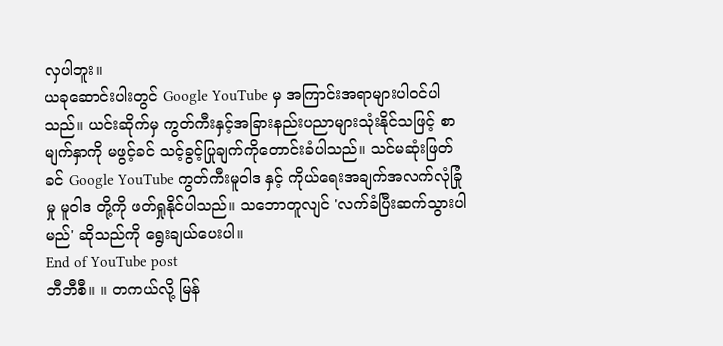လှပါဘူး။
ယခုဆောင်းပါးတွင် Google YouTube မှ အကြာင်းအရာများပါဝင်ပါသည်။ ယင်းဆိုက်မှ ကွတ်ကီးနှင့်အခြားနည်းပညာများသုံးနိုင်သဖြင့် စာမျက်နှာကို မဖွင့်ခင် သင့်ခွင့်ပြုချက်ကိုတောင်းခံပါသည်။ သင်မဆုံးဖြတ်ခင် Google YouTube ကွတ်ကီးမူဝါဒ နှင့် ကိုယ်ရေးအချက်အလက်လုံခြုံမှု မူဝါဒ တို့ကို ဖတ်ရှုနိုင်ပါသည်။ သဘောတူလျင် 'လက်ခံပြီးဆက်သွားပါမည်' ဆိုသည်ကို ရွေးချယ်ပေးပါ။
End of YouTube post
ဘီဘီစီ။ ။ တကယ်လို့ မြန်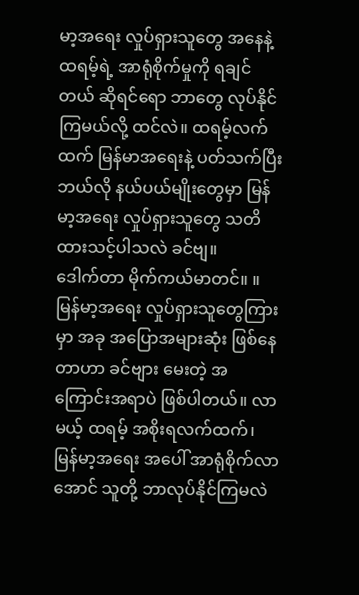မာ့အရေး လှုပ်ရှားသူတွေ အနေနဲ့ ထရမ့်ရဲ့ အာရုံစိုက်မှုကို ရချင်တယ် ဆိုရင်ရော ဘာတွေ လုပ်နိုင်ကြမယ်လို့ ထင်လဲ။ ထရမ့်လက်ထက် မြန်မာအရေးနဲ့ ပတ်သက်ပြီး ဘယ်လို နယ်ပယ်မျိုးတွေမှာ မြန်မာ့အရေး လှုပ်ရှားသူတွေ သတိထားသင့်ပါသလဲ ခင်ဗျ။
ဒေါက်တာ မိုက်ကယ်မာတင်။ ။ မြန်မာ့အရေး လှုပ်ရှားသူတွေကြားမှာ အခု အပြောအများဆုံး ဖြစ်နေတာဟာ ခင်ဗျား မေးတဲ့ အကြောင်းအရာပဲ ဖြစ်ပါတယ်။ လာမယ့် ထရမ့် အစိုးရလက်ထက်၊ မြန်မာ့အရေး အပေါ် အာရုံစိုက်လာအောင် သူတို့ ဘာလုပ်နိုင်ကြမလဲ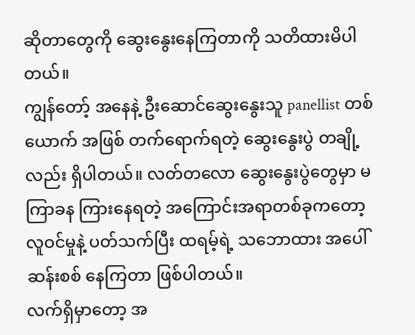ဆိုတာတွေကို ဆွေးနွေးနေကြတာကို သတိထားမိပါတယ်။
ကျွန်တော့် အနေနဲ့ ဦးဆောင်ဆွေးနွေးသူ panellist တစ်ယောက် အဖြစ် တက်ရောက်ရတဲ့ ဆွေးနွေးပွဲ တချို့လည်း ရှိပါတယ်။ လတ်တလော ဆွေးနွေးပွဲတွေမှာ မကြာခန ကြားနေရတဲ့ အကြောင်းအရာတစ်ခုကတော့ လူဝင်မှုနဲ့ ပတ်သက်ပြီး ထရမ့်ရဲ့ သဘောထား အပေါ် ဆန်းစစ် နေကြတာ ဖြစ်ပါတယ်။
လက်ရှိမှာတော့ အ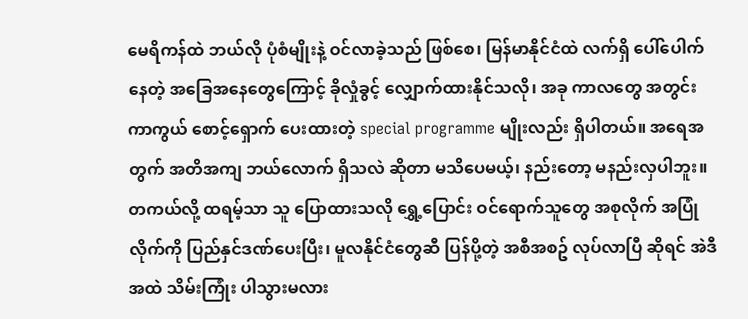မေရိကန်ထဲ ဘယ်လို ပုံစံမျိုးနဲ့ ဝင်လာခဲ့သည် ဖြစ်စေ၊ မြန်မာနိုင်ငံထဲ လက်ရှိ ပေါ်ပေါက်နေတဲ့ အခြေအနေတွေကြောင့် ခိုလှုံခွင့် လျှောက်ထားနိုင်သလို၊ အခု ကာလတွေ အတွင်း ကာကွယ် စောင့်ရှောက် ပေးထားတဲ့ special programme မျိုးလည်း ရှိပါတယ်။ အရေအတွက် အတိအကျ ဘယ်လောက် ရှိသလဲ ဆိုတာ မသိပေမယ့်၊ နည်းတော့ မနည်းလှပါဘူး။
တကယ်လို့ ထရမ့်သာ သူ ပြောထားသလို ရွှေ့ပြောင်း ဝင်ရောက်သူတွေ အစုလိုက် အပြုံလိုက်ကို ပြည်နှင်ဒဏ်ပေးပြီး၊ မူလနိုင်ငံတွေဆီ ပြန်ပို့တဲ့ အစီအစဥ် လုပ်လာပြီ ဆိုရင် အဲဒီအထဲ သိမ်းကြုံး ပါသွားမလား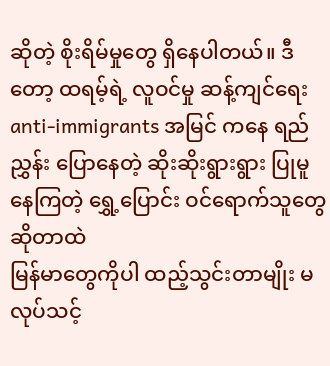ဆိုတဲ့ စိုးရိမ်မှုတွေ ရှိနေပါတယ်။ ဒီတော့ ထရမ့်ရဲ့ လူဝင်မှု ဆန့်ကျင်ရေး anti-immigrants အမြင် ကနေ ရည်ညွှန်း ပြောနေတဲ့ ဆိုးဆိုးရွားရွား ပြုမူနေကြတဲ့ ရွှေ့ပြောင်း ဝင်ရောက်သူတွေ ဆိုတာထဲ
မြန်မာတွေကိုပါ ထည့်သွင်းတာမျိုး မလုပ်သင့်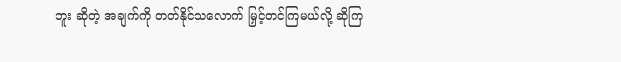ဘူး ဆိုတဲ့ အချက်ကို တတ်နိုင်သလောက် မြှင့်တင်ကြမယ်လို့ ဆိုကြ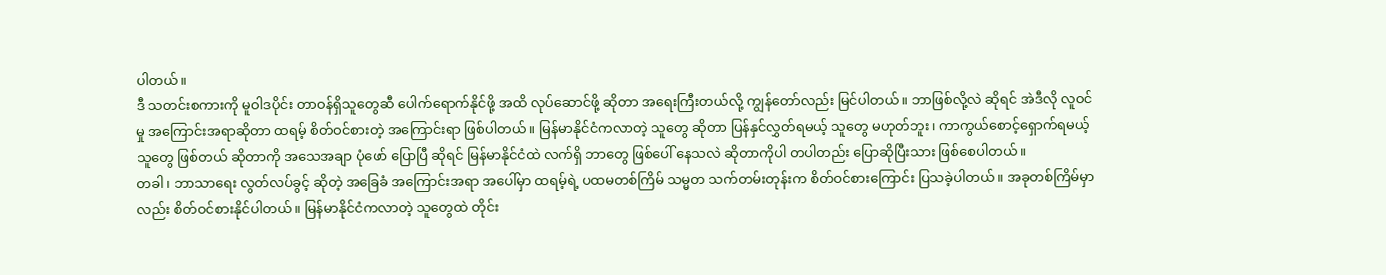ပါတယ်။
ဒီ သတင်းစကားကို မူဝါဒပိုင်း တာဝန်ရှိသူတွေဆီ ပေါက်ရောက်နိုင်ဖို့ အထိ လုပ်ဆောင်ဖို့ ဆိုတာ အရေးကြီးတယ်လို့ ကျွန်တော်လည်း မြင်ပါတယ်။ ဘာဖြစ်လို့လဲ ဆိုရင် အဲဒီလို လူဝင်မှု အကြောင်းအရာဆိုတာ ထရမ့် စိတ်ဝင်စားတဲ့ အကြောင်းရာ ဖြစ်ပါတယ်။ မြန်မာနိုင်ငံကလာတဲ့ သူတွေ ဆိုတာ ပြန်နှင်လွှတ်ရမယ့် သူတွေ မဟုတ်ဘူး၊ ကာကွယ်စောင့်ရှောက်ရမယ့် သူတွေ ဖြစ်တယ် ဆိုတာကို အသေအချာ ပုံဖော် ပြောပြီ ဆိုရင် မြန်မာနိုင်ငံထဲ လက်ရှိ ဘာတွေ ဖြစ်ပေါ် နေသလဲ ဆိုတာကိုပါ တပါတည်း ပြောဆိုပြီးသား ဖြစ်စေပါတယ်။
တခါ၊ ဘာသာရေး လွတ်လပ်ခွင့် ဆိုတဲ့ အခြေခံ အကြောင်းအရာ အပေါ်မှာ ထရမ့်ရဲ့ ပထမတစ်ကြိမ် သမ္မတ သက်တမ်းတုန်းက စိတ်ဝင်စားကြောင်း ပြသခဲ့ပါတယ်။ အခုတစ်ကြိမ်မှာလည်း စိတ်ဝင်စားနိုင်ပါတယ်။ မြန်မာနိုင်ငံကလာတဲ့ သူတွေထဲ တိုင်း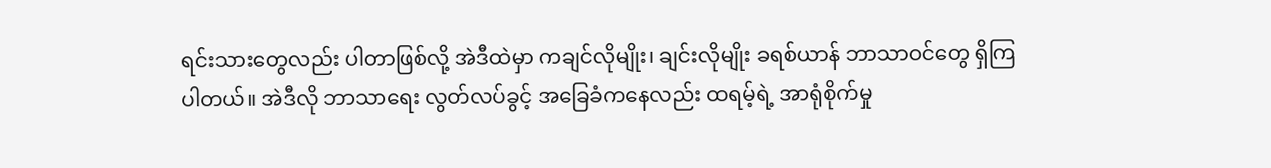ရင်းသားတွေလည်း ပါတာဖြစ်လို့ အဲဒီထဲမှာ ကချင်လိုမျိုး၊ ချင်းလိုမျိုး ခရစ်ယာန် ဘာသာဝင်တွေ ရှိကြပါတယ်။ အဲဒီလို ဘာသာရေး လွတ်လပ်ခွင့် အခြေခံကနေလည်း ထရမ့်ရဲ့ အာရုံစိုက်မှု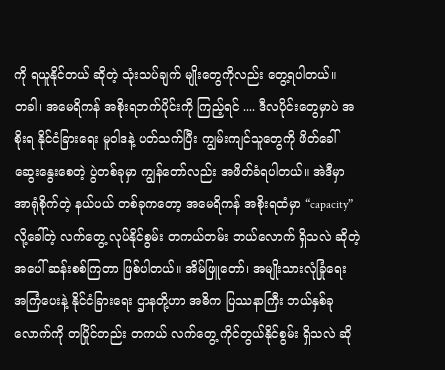ကို ရယူနိုင်တယ် ဆိုတဲ့ သုံးသပ်ချက် မျိုးတွေကိုလည်း တွေ့ရပါတယ်။
တခါ၊ အမေရိကန် အစိုးရဘက်ပိုင်းကို ကြည့်ရင် .... ဒီလပိုင်းတွေမှာပဲ အစိုးရ နိုင်ငံခြားရေး မူဝါဒနဲ့ ပတ်သက်ပြီး ကျွမ်းကျင်သူတွေကို ဖိတ်ခေါ် ဆွေးနွေးစေတဲ့ ပွဲတစ်ခုမှာ ကျွန်တော်လည်း အဖိတ်ခံရပါတယ်။ အဲဒီမှာ အာရုံစိုက်တဲ့ နယ်ပယ် တစ်ခုကတော့ အမေရိကန် အစိုးရထံမှာ “capacity” လို့ခေါ်တဲ့ လက်တွေ့ လုပ်နိုင်စွမ်း တကယ်တမ်း ဘယ်လောက် ရှိသလဲ ဆိုတဲ့ အပေါ် ဆန်းစစ်ကြတာ ဖြစ်ပါတယ်။ အိမ်ဖြူတော်၊ အမျိုးသားလုံခြုံရေး အကြံပေးနဲ့ နိုင်ငံခြားရေး ဌာနတို့ဟာ အဓိက ပြဿနာကြီး ဘယ်နှစ်ခုလောက်ကို တပြိုင်တည်း တကယ် လက်တွေ့ ကိုင်တွယ်နိုင်စွမ်း ရှိသလဲ ဆို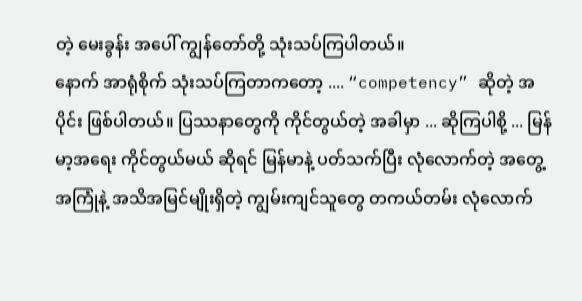တဲ့ မေးခွန်း အပေါ် ကျွန်တော်တို့ သုံးသပ်ကြပါတယ်။
နောက် အာရုံစိုက် သုံးသပ်ကြတာကတော့ .... “competency” ဆိုတဲ့ အပိုင်း ဖြစ်ပါတယ်။ ပြဿနာတွေကို ကိုင်တွယ်တဲ့ အခါမှာ ... ဆိုကြပါစို့ ... မြန်မာ့အရေး ကိုင်တွယ်မယ် ဆိုရင် မြန်မာနဲ့ ပတ်သက်ပြီး လုံလောက်တဲ့ အတွေ့အကြုံနဲ့ အသိအမြင်မျိုးရှိတဲ့ ကျွမ်းကျင်သူတွေ တကယ်တမ်း လုံလောက်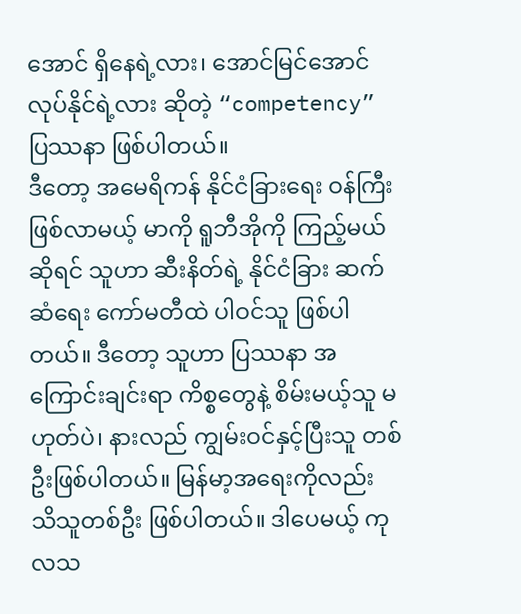အောင် ရှိနေရဲ့လား၊ အောင်မြင်အောင် လုပ်နိုင်ရဲ့လား ဆိုတဲ့ “competency” ပြဿနာ ဖြစ်ပါတယ်။
ဒီတော့ အမေရိကန် နိုင်ငံခြားရေး ဝန်ကြီး ဖြစ်လာမယ့် မာကို ရူဘီအိုကို ကြည့်မယ် ဆိုရင် သူဟာ ဆီးနိတ်ရဲ့ နိုင်ငံခြား ဆက်ဆံရေး ကော်မတီထဲ ပါဝင်သူ ဖြစ်ပါတယ်။ ဒီတော့ သူဟာ ပြဿနာ အကြောင်းချင်းရာ ကိစ္စတွေနဲ့ စိမ်းမယ့်သူ မဟုတ်ပဲ၊ နားလည် ကျွမ်းဝင်နှင့်ပြီးသူ တစ်ဦးဖြစ်ပါတယ်။ မြန်မာ့အရေးကိုလည်း သိသူတစ်ဦး ဖြစ်ပါတယ်။ ဒါပေမယ့် ကုလသ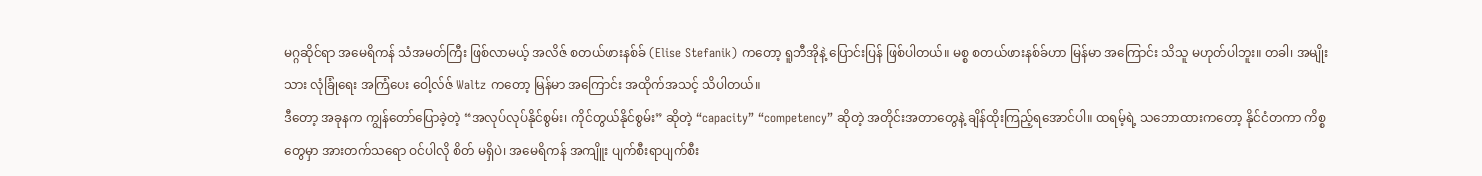မဂ္ဂဆိုင်ရာ အမေရိကန် သံအမတ်ကြီး ဖြစ်လာမယ့် အလိဇ် စတယ်ဖားနစ်ခ် (Elise Stefanik) ကတော့ ရူဘီအိုနဲ့ ပြောင်းပြန် ဖြစ်ပါတယ်။ မစ္စ စတယ်ဖားနစ်ခ်ဟာ မြန်မာ အကြောင်း သိသူ မဟုတ်ပါဘူး။ တခါ၊ အမျိုးသား လုံခြုံရေး အကြံပေး ဝေါ့လ်ဇ် Waltz ကတော့ မြန်မာ အကြောင်း အထိုက်အသင့် သိပါတယ်။
ဒီတော့ အခုနက ကျွန်တော်ပြောခဲ့တဲ့ “အလုပ်လုပ်နိုင်စွမ်း၊ ကိုင်တွယ်နိုင်စွမ်း” ဆိုတဲ့ “capacity” “competency” ဆိုတဲ့ အတိုင်းအတာတွေနဲ့ ချိန်ထိုးကြည့်ရအောင်ပါ။ ထရမ့်ရဲ့ သဘောထားကတော့ နိုင်ငံတကာ ကိစ္စတွေမှာ အားတက်သရော ဝင်ပါလို စိတ် မရှိပဲ၊ အမေရိကန် အကျိူး ပျက်စီးရာပျက်စီး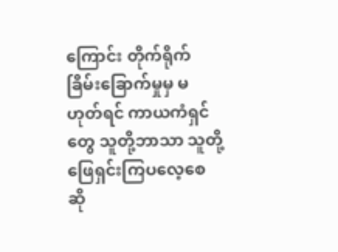ကြောင်း တိုက်ရိုက် ခြိမ်းခြောက်မှုမှ မဟုတ်ရင် ကာယကံရှင်တွေ သူတို့ဘာသာ သူတို့ ဖြေရှင်းကြပလေ့စေ ဆို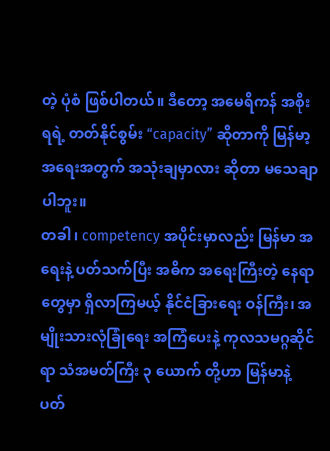တဲ့ ပုံစံ ဖြစ်ပါတယ်။ ဒီတော့ အမေရိကန် အစိုးရရဲ့ တတ်နိုင်စွမ်း “capacity” ဆိုတာကို မြန်မာ့အရေးအတွက် အသုံးချမှာလား ဆိုတာ မသေချာပါဘူး။
တခါ၊ competency အပိုင်းမှာလည်း မြန်မာ အရေးနဲ့ ပတ်သက်ပြီး အဓိက အရေးကြီးတဲ့ နေရာတွေမှာ ရှိလာကြမယ့် နိုင်ငံခြားရေး ဝန်ကြီး၊ အမျိုးသားလုံခြုံရေး အကြံပေးနဲ့ ကုလသမဂ္ဂဆိုင်ရာ သံအမတ်ကြီး ၃ ယောက် တို့ဟာ မြန်မာနဲ့ ပတ်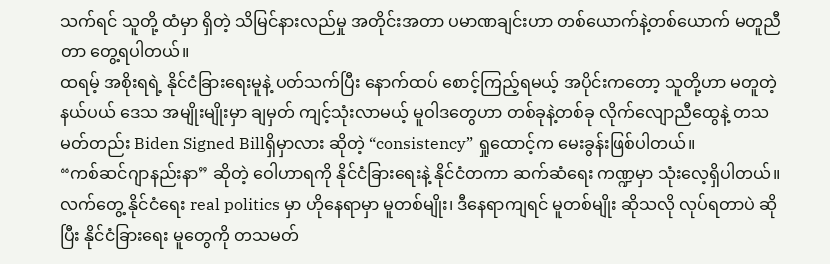သက်ရင် သူတို့ ထံမှာ ရှိတဲ့ သိမြင်နားလည်မှု အတိုင်းအတာ ပမာဏချင်းဟာ တစ်ယောက်နဲ့တစ်ယောက် မတူညီတာ တွေ့ရပါတယ်။
ထရမ့် အစိုးရရဲ့ နိုင်ငံခြားရေးမူနဲ့ ပတ်သက်ပြီး နောက်ထပ် စောင့်ကြည့်ရမယ့် အပိုင်းကတော့ သူတို့ဟာ မတူတဲ့ နယ်ပယ် ဒေသ အမျိုးမျိုးမှာ ချမှတ် ကျင့်သုံးလာမယ့် မူဝါဒတွေဟာ တစ်ခုနဲ့တစ်ခု လိုက်လျောညီထွေနဲ့ တသမတ်တည်း Biden Signed Billရှိမှာလား ဆိုတဲ့ “consistency” ရှုထောင့်က မေးခွန်းဖြစ်ပါတယ်။
“ကစ်ဆင်ဂျာနည်းနာ” ဆိုတဲ့ ဝေါဟာရကို နိုင်ငံခြားရေးနဲ့ နိုင်ငံတကာ ဆက်ဆံရေး ကဏ္ဍမှာ သုံးလေ့ရှိပါတယ်။ လက်တွေ့ နိုင်ငံရေး real politics မှာ ဟိုနေရာမှာ မူတစ်မျိုး၊ ဒီနေရာကျရင် မူတစ်မျိုး ဆိုသလို လုပ်ရတာပဲ ဆိုပြီး နိုင်ငံခြားရေး မူတွေကို တသမတ်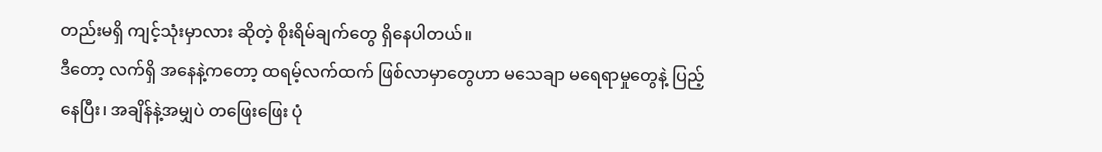တည်းမရှိ ကျင့်သုံးမှာလား ဆိုတဲ့ စိုးရိမ်ချက်တွေ ရှိနေပါတယ်။
ဒီတော့ လက်ရှိ အနေနဲ့ကတော့ ထရမ့်လက်ထက် ဖြစ်လာမှာတွေဟာ မသေချာ မရေရာမှုတွေနဲ့ ပြည့်နေပြီး၊ အချိန်နဲ့အမျှပဲ တဖြေးဖြေး ပုံ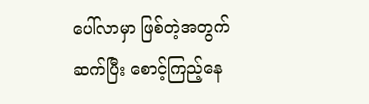ပေါ်လာမှာ ဖြစ်တဲ့အတွက် ဆက်ပြီး စောင့်ကြည့်နေ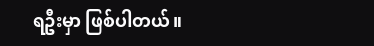ရဦးမှာ ဖြစ်ပါတယ်။